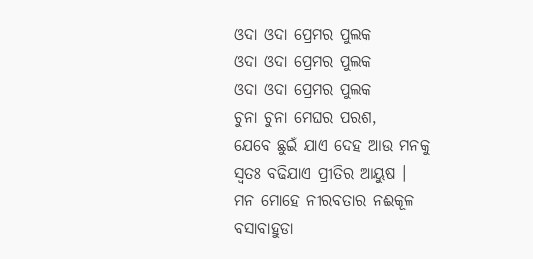ଓଦା ଓଦା ପ୍ରେମର ପୁଲକ
ଓଦା ଓଦା ପ୍ରେମର ପୁଲକ
ଓଦା ଓଦା ପ୍ରେମର ପୁଲକ
ଚୁନା ଚୁନା ମେଘର ପରଶ,
ଯେବେ ଛୁଇଁ ଯାଏ ଦେହ ଆଉ ମନକୁ
ସ୍ବତଃ ବଢିଯାଏ ପ୍ରୀତିର ଆୟୁଷ ।
ମନ ମୋହେ ନୀରବତାର ନଈକୂଳ
ବସାବାହୁଡା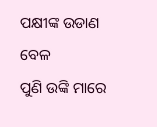ପକ୍ଷୀଙ୍କ ଉଡାଣ ବେଳ
ପୁଣି ଉଙ୍କି ମାରେ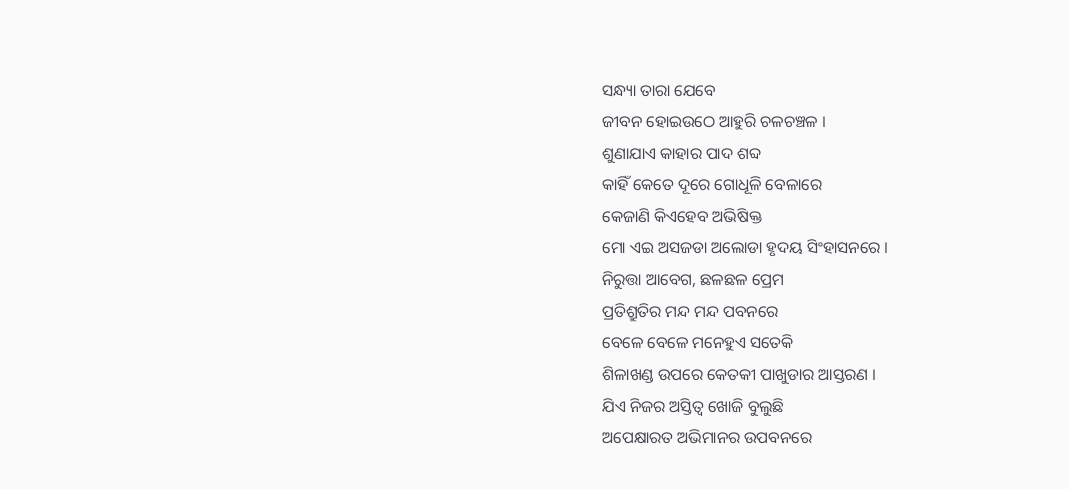ସନ୍ଧ୍ୟା ତାରା ଯେବେ
ଜୀବନ ହୋଇଉଠେ ଆହୁରି ଚଳଚଞ୍ଚଳ ।
ଶୁଣାଯାଏ କାହାର ପାଦ ଶବ୍ଦ
କାହିଁ କେତେ ଦୂରେ ଗୋଧୂଳି ବେଳାରେ
କେଜାଣି କିଏହେବ ଅଭିଷିକ୍ତ
ମୋ ଏଇ ଅସଜଡା ଅଲୋଡା ହୃଦୟ ସିଂହାସନରେ ।
ନିରୁତ୍ତା ଆବେଗ, ଛଳଛଳ ପ୍ରେମ
ପ୍ରତିଶ୍ରୁତିର ମନ୍ଦ ମନ୍ଦ ପବନରେ
ବେଳେ ବେଳେ ମନେହୁଏ ସତେକି
ଶିଳାଖଣ୍ଡ ଉପରେ କେତକୀ ପାଖୁଡାର ଆସ୍ତରଣ ।
ଯିଏ ନିଜର ଅସ୍ତିତ୍ବ ଖୋଜି ବୁଲୁଛି
ଅପେକ୍ଷାରତ ଅଭିମାନର ଉପବନରେ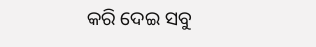କରି ଦେଇ ସବୁ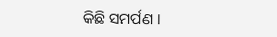କିଛି ସମର୍ପଣ ।